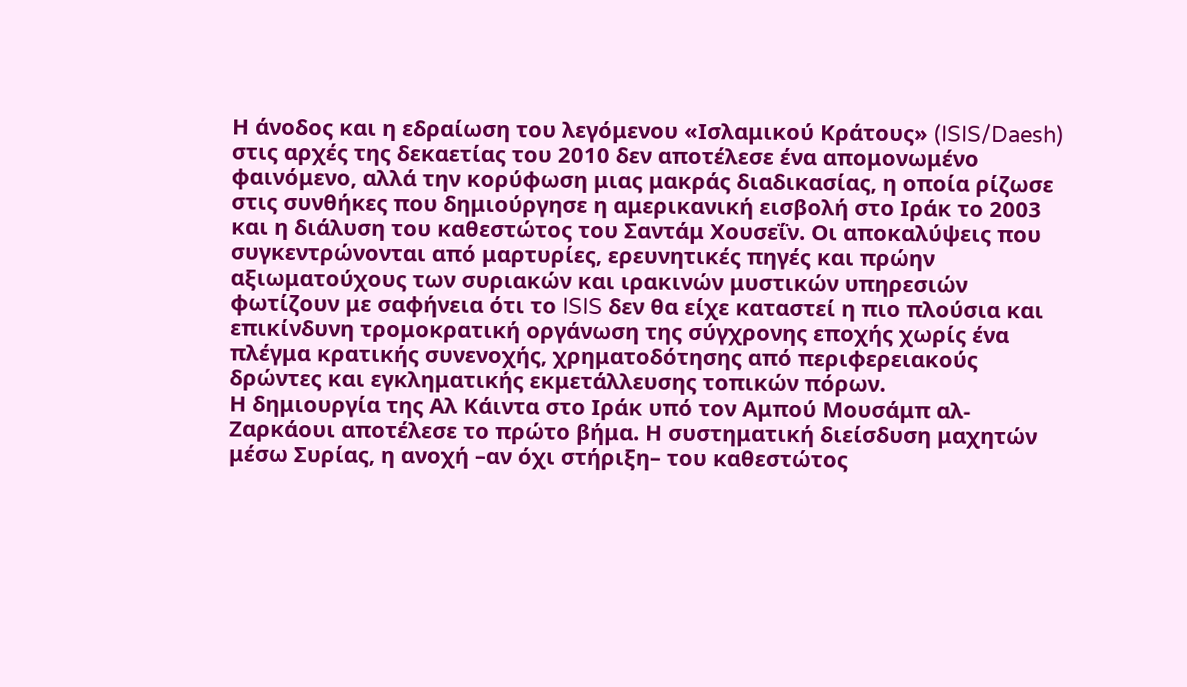Η άνοδος και η εδραίωση του λεγόμενου «Ισλαμικού Κράτους» (ISIS/Daesh) στις αρχές της δεκαετίας του 2010 δεν αποτέλεσε ένα απομονωμένο φαινόμενο, αλλά την κορύφωση μιας μακράς διαδικασίας, η οποία ρίζωσε στις συνθήκες που δημιούργησε η αμερικανική εισβολή στο Ιράκ το 2003 και η διάλυση του καθεστώτος του Σαντάμ Χουσεΐν. Οι αποκαλύψεις που συγκεντρώνονται από μαρτυρίες, ερευνητικές πηγές και πρώην αξιωματούχους των συριακών και ιρακινών μυστικών υπηρεσιών φωτίζουν με σαφήνεια ότι το ISIS δεν θα είχε καταστεί η πιο πλούσια και επικίνδυνη τρομοκρατική οργάνωση της σύγχρονης εποχής χωρίς ένα πλέγμα κρατικής συνενοχής, χρηματοδότησης από περιφερειακούς δρώντες και εγκληματικής εκμετάλλευσης τοπικών πόρων.
Η δημιουργία της Αλ Κάιντα στο Ιράκ υπό τον Αμπού Μουσάμπ αλ-Ζαρκάουι αποτέλεσε το πρώτο βήμα. Η συστηματική διείσδυση μαχητών μέσω Συρίας, η ανοχή –αν όχι στήριξη– του καθεστώτος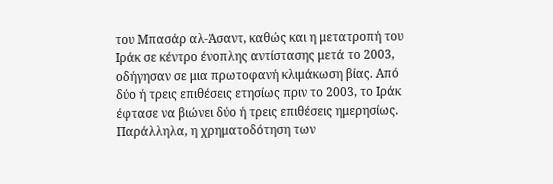του Μπασάρ αλ-Άσαντ, καθώς και η μετατροπή του Ιράκ σε κέντρο ένοπλης αντίστασης μετά το 2003, οδήγησαν σε μια πρωτοφανή κλιμάκωση βίας. Από δύο ή τρεις επιθέσεις ετησίως πριν το 2003, το Ιράκ έφτασε να βιώνει δύο ή τρεις επιθέσεις ημερησίως.
Παράλληλα, η χρηματοδότηση των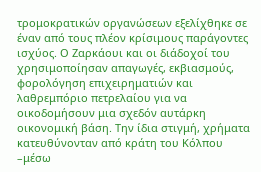τρομοκρατικών οργανώσεων εξελίχθηκε σε έναν από τους πλέον κρίσιμους παράγοντες ισχύος. Ο Ζαρκάουι και οι διάδοχοί του χρησιμοποίησαν απαγωγές, εκβιασμούς, φορολόγηση επιχειρηματιών και λαθρεμπόριο πετρελαίου για να οικοδομήσουν μια σχεδόν αυτάρκη οικονομική βάση. Την ίδια στιγμή, χρήματα κατευθύνονταν από κράτη του Κόλπου –μέσω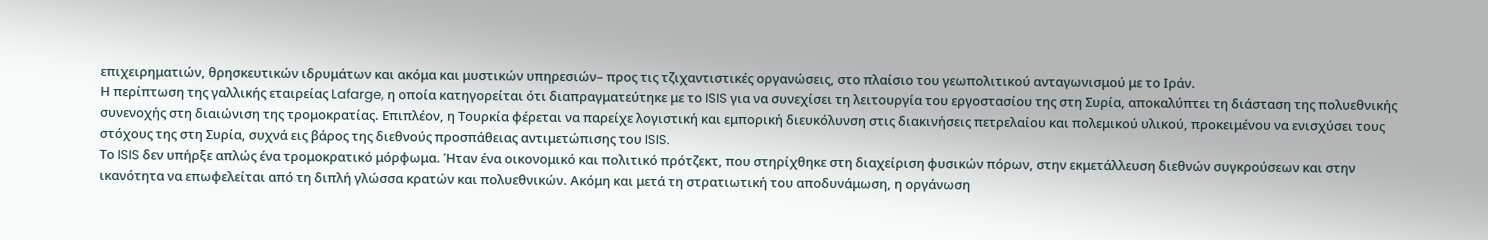επιχειρηματιών, θρησκευτικών ιδρυμάτων και ακόμα και μυστικών υπηρεσιών– προς τις τζιχαντιστικές οργανώσεις, στο πλαίσιο του γεωπολιτικού ανταγωνισμού με το Ιράν.
Η περίπτωση της γαλλικής εταιρείας Lafarge, η οποία κατηγορείται ότι διαπραγματεύτηκε με το ISIS για να συνεχίσει τη λειτουργία του εργοστασίου της στη Συρία, αποκαλύπτει τη διάσταση της πολυεθνικής συνενοχής στη διαιώνιση της τρομοκρατίας. Επιπλέον, η Τουρκία φέρεται να παρείχε λογιστική και εμπορική διευκόλυνση στις διακινήσεις πετρελαίου και πολεμικού υλικού, προκειμένου να ενισχύσει τους στόχους της στη Συρία, συχνά εις βάρος της διεθνούς προσπάθειας αντιμετώπισης του ISIS.
Το ISIS δεν υπήρξε απλώς ένα τρομοκρατικό μόρφωμα. Ήταν ένα οικονομικό και πολιτικό πρότζεκτ, που στηρίχθηκε στη διαχείριση φυσικών πόρων, στην εκμετάλλευση διεθνών συγκρούσεων και στην ικανότητα να επωφελείται από τη διπλή γλώσσα κρατών και πολυεθνικών. Ακόμη και μετά τη στρατιωτική του αποδυνάμωση, η οργάνωση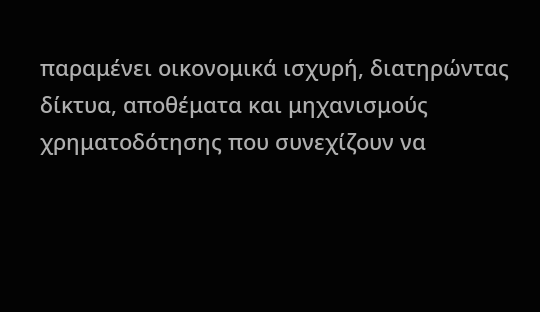παραμένει οικονομικά ισχυρή, διατηρώντας δίκτυα, αποθέματα και μηχανισμούς χρηματοδότησης που συνεχίζουν να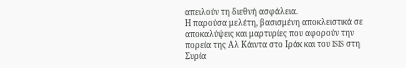απειλούν τη διεθνή ασφάλεια.
Η παρούσα μελέτη, βασισμένη αποκλειστικά σε αποκαλύψεις και μαρτυρίες που αφορούν την πορεία της Αλ Κάιντα στο Ιράκ και του ISIS στη Συρία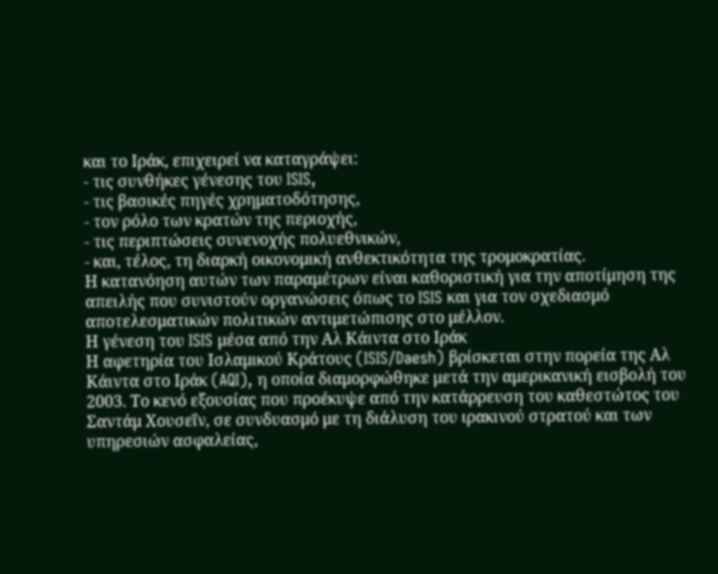και το Ιράκ, επιχειρεί να καταγράψει:
- τις συνθήκες γένεσης του ISIS,
- τις βασικές πηγές χρηματοδότησης,
- τον ρόλο των κρατών της περιοχής,
- τις περιπτώσεις συνενοχής πολυεθνικών,
- και, τέλος, τη διαρκή οικονομική ανθεκτικότητα της τρομοκρατίας.
Η κατανόηση αυτών των παραμέτρων είναι καθοριστική για την αποτίμηση της απειλής που συνιστούν οργανώσεις όπως το ISIS και για τον σχεδιασμό αποτελεσματικών πολιτικών αντιμετώπισης στο μέλλον.
Η γένεση του ISIS μέσα από την Αλ Κάιντα στο Ιράκ
Η αφετηρία του Ισλαμικού Κράτους (ISIS/Daesh) βρίσκεται στην πορεία της Αλ Κάιντα στο Ιράκ (AQI), η οποία διαμορφώθηκε μετά την αμερικανική εισβολή του 2003. Το κενό εξουσίας που προέκυψε από την κατάρρευση του καθεστώτος του Σαντάμ Χουσεΐν, σε συνδυασμό με τη διάλυση του ιρακινού στρατού και των υπηρεσιών ασφαλείας,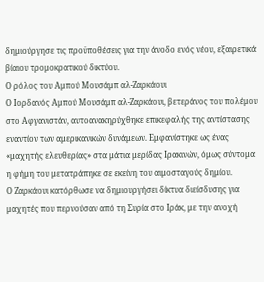δημιούργησε τις προϋποθέσεις για την άνοδο ενός νέου, εξαιρετικά βίαιου τρομοκρατικού δικτύου.
Ο ρόλος του Αμπού Μουσάμπ αλ-Ζαρκάουι
Ο Ιορδανός Αμπού Μουσάμπ αλ-Ζαρκάουι, βετεράνος του πολέμου στο Αφγανιστάν, αυτοανακηρύχθηκε επικεφαλής της αντίστασης εναντίον των αμερικανικών δυνάμεων. Εμφανίστηκε ως ένας «μαχητής ελευθερίας» στα μάτια μερίδας Ιρακινών, όμως σύντομα η φήμη του μετατράπηκε σε εκείνη του αιμοσταγούς δημίου.
Ο Ζαρκάουι κατόρθωσε να δημιουργήσει δίκτυα διείσδυσης για μαχητές που περνούσαν από τη Συρία στο Ιράκ, με την ανοχή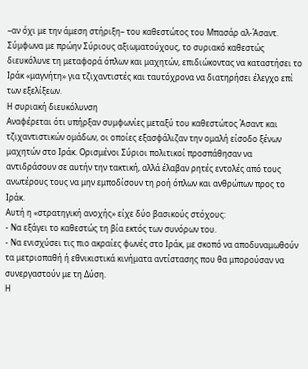–αν όχι με την άμεση στήριξη– του καθεστώτος του Μπασάρ αλ-Άσαντ. Σύμφωνα με πρώην Σύριους αξιωματούχους, το συριακό καθεστώς διευκόλυνε τη μεταφορά όπλων και μαχητών, επιδιώκοντας να καταστήσει το Ιράκ «μαγνήτη» για τζιχαντιστές και ταυτόχρονα να διατηρήσει έλεγχο επί των εξελίξεων.
Η συριακή διευκόλυνση
Αναφέρεται ότι υπήρξαν συμφωνίες μεταξύ του καθεστώτος Άσαντ και τζιχαντιστικών ομάδων, οι οποίες εξασφάλιζαν την ομαλή είσοδο ξένων μαχητών στο Ιράκ. Ορισμένοι Σύριοι πολιτικοί προσπάθησαν να αντιδράσουν σε αυτήν την τακτική, αλλά έλαβαν ρητές εντολές από τους ανωτέρους τους να μην εμποδίσουν τη ροή όπλων και ανθρώπων προς το Ιράκ.
Αυτή η «στρατηγική ανοχής» είχε δύο βασικούς στόχους:
- Να εξάγει το καθεστώς τη βία εκτός των συνόρων του.
- Να ενισχύσει τις πιο ακραίες φωνές στο Ιράκ, με σκοπό να αποδυναμωθούν τα μετριοπαθή ή εθνικιστικά κινήματα αντίστασης που θα μπορούσαν να συνεργαστούν με τη Δύση.
Η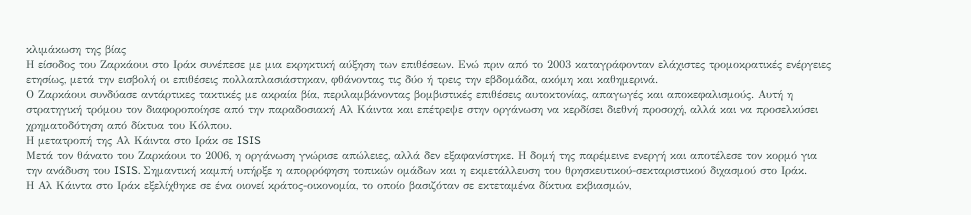κλιμάκωση της βίας
Η είσοδος του Ζαρκάουι στο Ιράκ συνέπεσε με μια εκρηκτική αύξηση των επιθέσεων. Ενώ πριν από το 2003 καταγράφονταν ελάχιστες τρομοκρατικές ενέργειες ετησίως, μετά την εισβολή οι επιθέσεις πολλαπλασιάστηκαν, φθάνοντας τις δύο ή τρεις την εβδομάδα, ακόμη και καθημερινά.
Ο Ζαρκάουι συνδύασε αντάρτικες τακτικές με ακραία βία, περιλαμβάνοντας βομβιστικές επιθέσεις αυτοκτονίας, απαγωγές και αποκεφαλισμούς. Αυτή η στρατηγική τρόμου τον διαφοροποίησε από την παραδοσιακή Αλ Κάιντα και επέτρεψε στην οργάνωση να κερδίσει διεθνή προσοχή, αλλά και να προσελκύσει χρηματοδότηση από δίκτυα του Κόλπου.
Η μετατροπή της Αλ Κάιντα στο Ιράκ σε ISIS
Μετά τον θάνατο του Ζαρκάουι το 2006, η οργάνωση γνώρισε απώλειες, αλλά δεν εξαφανίστηκε. Η δομή της παρέμεινε ενεργή και αποτέλεσε τον κορμό για την ανάδυση του ISIS. Σημαντική καμπή υπήρξε η απορρόφηση τοπικών ομάδων και η εκμετάλλευση του θρησκευτικού-σεκταριστικού διχασμού στο Ιράκ.
Η Αλ Κάιντα στο Ιράκ εξελίχθηκε σε ένα οιονεί κράτος-οικονομία, το οποίο βασιζόταν σε εκτεταμένα δίκτυα εκβιασμών,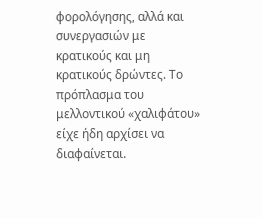φορολόγησης, αλλά και συνεργασιών με κρατικούς και μη κρατικούς δρώντες. Το πρόπλασμα του μελλοντικού «χαλιφάτου» είχε ήδη αρχίσει να διαφαίνεται.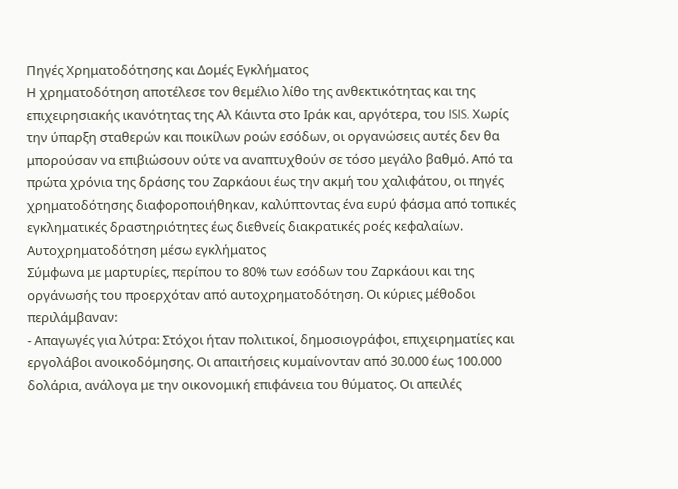Πηγές Χρηματοδότησης και Δομές Εγκλήματος
Η χρηματοδότηση αποτέλεσε τον θεμέλιο λίθο της ανθεκτικότητας και της επιχειρησιακής ικανότητας της Αλ Κάιντα στο Ιράκ και, αργότερα, του ISIS. Χωρίς την ύπαρξη σταθερών και ποικίλων ροών εσόδων, οι οργανώσεις αυτές δεν θα μπορούσαν να επιβιώσουν ούτε να αναπτυχθούν σε τόσο μεγάλο βαθμό. Από τα πρώτα χρόνια της δράσης του Ζαρκάουι έως την ακμή του χαλιφάτου, οι πηγές χρηματοδότησης διαφοροποιήθηκαν, καλύπτοντας ένα ευρύ φάσμα από τοπικές εγκληματικές δραστηριότητες έως διεθνείς διακρατικές ροές κεφαλαίων.
Αυτοχρηματοδότηση μέσω εγκλήματος
Σύμφωνα με μαρτυρίες, περίπου το 80% των εσόδων του Ζαρκάουι και της οργάνωσής του προερχόταν από αυτοχρηματοδότηση. Οι κύριες μέθοδοι περιλάμβαναν:
- Απαγωγές για λύτρα: Στόχοι ήταν πολιτικοί, δημοσιογράφοι, επιχειρηματίες και εργολάβοι ανοικοδόμησης. Οι απαιτήσεις κυμαίνονταν από 30.000 έως 100.000 δολάρια, ανάλογα με την οικονομική επιφάνεια του θύματος. Οι απειλές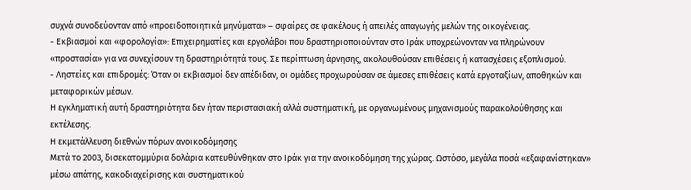συχνά συνοδεύονταν από «προειδοποιητικά μηνύματα» – σφαίρες σε φακέλους ή απειλές απαγωγής μελών της οικογένειας.
- Εκβιασμοί και «φορολογία»: Επιχειρηματίες και εργολάβοι που δραστηριοποιούνταν στο Ιράκ υποχρεώνονταν να πληρώνουν «προστασία» για να συνεχίσουν τη δραστηριότητά τους. Σε περίπτωση άρνησης, ακολουθούσαν επιθέσεις ή κατασχέσεις εξοπλισμού.
- Ληστείες και επιδρομές: Όταν οι εκβιασμοί δεν απέδιδαν, οι ομάδες προχωρούσαν σε άμεσες επιθέσεις κατά εργοταξίων, αποθηκών και μεταφορικών μέσων.
Η εγκληματική αυτή δραστηριότητα δεν ήταν περιστασιακή αλλά συστηματική, με οργανωμένους μηχανισμούς παρακολούθησης και εκτέλεσης.
Η εκμετάλλευση διεθνών πόρων ανοικοδόμησης
Μετά το 2003, δισεκατομμύρια δολάρια κατευθύνθηκαν στο Ιράκ για την ανοικοδόμηση της χώρας. Ωστόσο, μεγάλα ποσά «εξαφανίστηκαν» μέσω απάτης, κακοδιαχείρισης και συστηματικού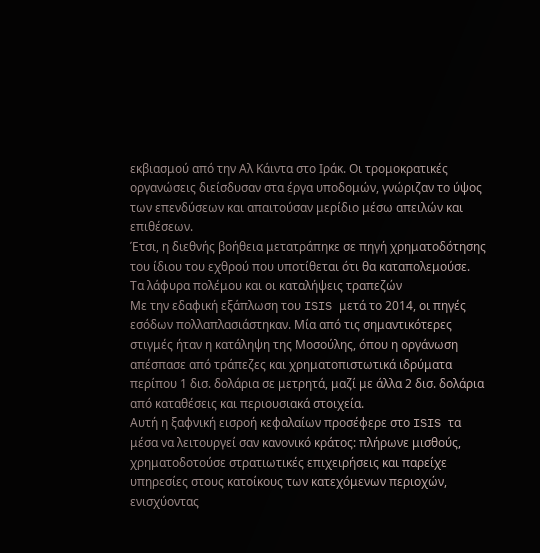εκβιασμού από την Αλ Κάιντα στο Ιράκ. Οι τρομοκρατικές οργανώσεις διείσδυσαν στα έργα υποδομών, γνώριζαν το ύψος των επενδύσεων και απαιτούσαν μερίδιο μέσω απειλών και επιθέσεων.
Έτσι, η διεθνής βοήθεια μετατράπηκε σε πηγή χρηματοδότησης του ίδιου του εχθρού που υποτίθεται ότι θα καταπολεμούσε.
Τα λάφυρα πολέμου και οι καταλήψεις τραπεζών
Με την εδαφική εξάπλωση του ISIS μετά το 2014, οι πηγές εσόδων πολλαπλασιάστηκαν. Μία από τις σημαντικότερες στιγμές ήταν η κατάληψη της Μοσούλης, όπου η οργάνωση απέσπασε από τράπεζες και χρηματοπιστωτικά ιδρύματα περίπου 1 δισ. δολάρια σε μετρητά, μαζί με άλλα 2 δισ. δολάρια από καταθέσεις και περιουσιακά στοιχεία.
Αυτή η ξαφνική εισροή κεφαλαίων προσέφερε στο ISIS τα μέσα να λειτουργεί σαν κανονικό κράτος: πλήρωνε μισθούς, χρηματοδοτούσε στρατιωτικές επιχειρήσεις και παρείχε υπηρεσίες στους κατοίκους των κατεχόμενων περιοχών, ενισχύοντας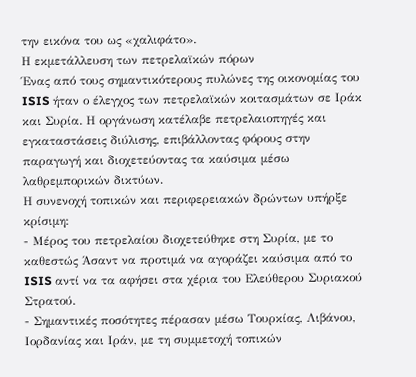την εικόνα του ως «χαλιφάτο».
Η εκμετάλλευση των πετρελαϊκών πόρων
Ένας από τους σημαντικότερους πυλώνες της οικονομίας του ISIS ήταν ο έλεγχος των πετρελαϊκών κοιτασμάτων σε Ιράκ και Συρία. Η οργάνωση κατέλαβε πετρελαιοπηγές και εγκαταστάσεις διύλισης, επιβάλλοντας φόρους στην παραγωγή και διοχετεύοντας τα καύσιμα μέσω λαθρεμπορικών δικτύων.
Η συνενοχή τοπικών και περιφερειακών δρώντων υπήρξε κρίσιμη:
- Μέρος του πετρελαίου διοχετεύθηκε στη Συρία, με το καθεστώς Άσαντ να προτιμά να αγοράζει καύσιμα από το ISIS αντί να τα αφήσει στα χέρια του Ελεύθερου Συριακού Στρατού.
- Σημαντικές ποσότητες πέρασαν μέσω Τουρκίας, Λιβάνου, Ιορδανίας και Ιράν, με τη συμμετοχή τοπικών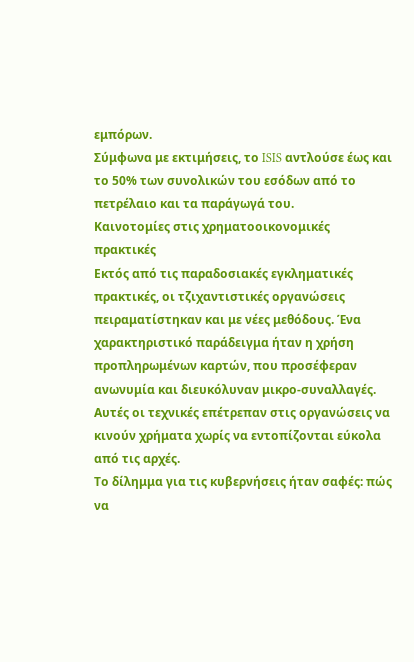εμπόρων.
Σύμφωνα με εκτιμήσεις, το ISIS αντλούσε έως και το 50% των συνολικών του εσόδων από το πετρέλαιο και τα παράγωγά του.
Καινοτομίες στις χρηματοοικονομικές πρακτικές
Εκτός από τις παραδοσιακές εγκληματικές πρακτικές, οι τζιχαντιστικές οργανώσεις πειραματίστηκαν και με νέες μεθόδους. Ένα χαρακτηριστικό παράδειγμα ήταν η χρήση προπληρωμένων καρτών, που προσέφεραν ανωνυμία και διευκόλυναν μικρο-συναλλαγές. Αυτές οι τεχνικές επέτρεπαν στις οργανώσεις να κινούν χρήματα χωρίς να εντοπίζονται εύκολα από τις αρχές.
Το δίλημμα για τις κυβερνήσεις ήταν σαφές: πώς να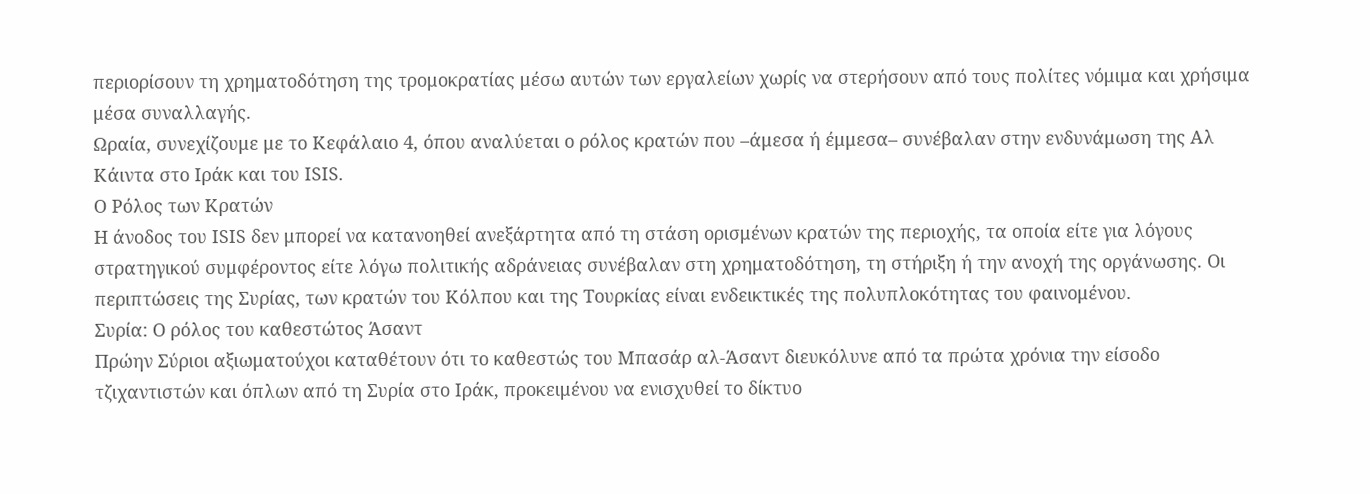περιορίσουν τη χρηματοδότηση της τρομοκρατίας μέσω αυτών των εργαλείων χωρίς να στερήσουν από τους πολίτες νόμιμα και χρήσιμα μέσα συναλλαγής.
Ωραία, συνεχίζουμε με το Κεφάλαιο 4, όπου αναλύεται ο ρόλος κρατών που –άμεσα ή έμμεσα– συνέβαλαν στην ενδυνάμωση της Αλ Κάιντα στο Ιράκ και του ISIS.
Ο Ρόλος των Κρατών
Η άνοδος του ISIS δεν μπορεί να κατανοηθεί ανεξάρτητα από τη στάση ορισμένων κρατών της περιοχής, τα οποία είτε για λόγους στρατηγικού συμφέροντος είτε λόγω πολιτικής αδράνειας συνέβαλαν στη χρηματοδότηση, τη στήριξη ή την ανοχή της οργάνωσης. Οι περιπτώσεις της Συρίας, των κρατών του Κόλπου και της Τουρκίας είναι ενδεικτικές της πολυπλοκότητας του φαινομένου.
Συρία: Ο ρόλος του καθεστώτος Άσαντ
Πρώην Σύριοι αξιωματούχοι καταθέτουν ότι το καθεστώς του Μπασάρ αλ-Άσαντ διευκόλυνε από τα πρώτα χρόνια την είσοδο τζιχαντιστών και όπλων από τη Συρία στο Ιράκ, προκειμένου να ενισχυθεί το δίκτυο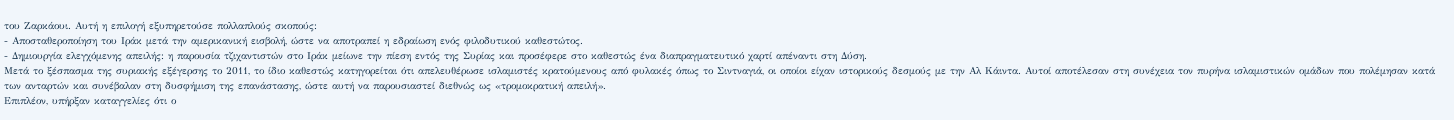του Ζαρκάουι. Αυτή η επιλογή εξυπηρετούσε πολλαπλούς σκοπούς:
- Αποσταθεροποίηση του Ιράκ μετά την αμερικανική εισβολή, ώστε να αποτραπεί η εδραίωση ενός φιλοδυτικού καθεστώτος.
- Δημιουργία ελεγχόμενης απειλής: η παρουσία τζιχαντιστών στο Ιράκ μείωνε την πίεση εντός της Συρίας και προσέφερε στο καθεστώς ένα διαπραγματευτικό χαρτί απέναντι στη Δύση.
Μετά το ξέσπασμα της συριακής εξέγερσης το 2011, το ίδιο καθεστώς κατηγορείται ότι απελευθέρωσε ισλαμιστές κρατούμενους από φυλακές όπως το Σιντναγιά, οι οποίοι είχαν ιστορικούς δεσμούς με την Αλ Κάιντα. Αυτοί αποτέλεσαν στη συνέχεια τον πυρήνα ισλαμιστικών ομάδων που πολέμησαν κατά των ανταρτών και συνέβαλαν στη δυσφήμιση της επανάστασης, ώστε αυτή να παρουσιαστεί διεθνώς ως «τρομοκρατική απειλή».
Επιπλέον, υπήρξαν καταγγελίες ότι ο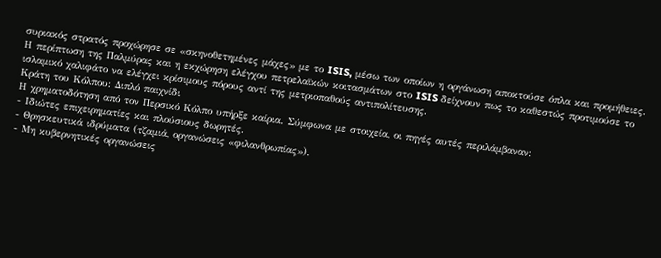συριακός στρατός προχώρησε σε «σκηνοθετημένες μάχες» με το ISIS, μέσω των οποίων η οργάνωση αποκτούσε όπλα και προμήθειες. Η περίπτωση της Παλμύρας και η εκχώρηση ελέγχου πετρελαϊκών κοιτασμάτων στο ISIS δείχνουν πως το καθεστώς προτιμούσε το ισλαμικό χαλιφάτο να ελέγχει κρίσιμους πόρους αντί της μετριοπαθούς αντιπολίτευσης.
Κράτη του Κόλπου: Διπλό παιχνίδι
Η χρηματοδότηση από τον Περσικό Κόλπο υπήρξε καίρια. Σύμφωνα με στοιχεία, οι πηγές αυτές περιλάμβαναν:
- Ιδιώτες επιχειρηματίες και πλούσιους δωρητές.
- Θρησκευτικά ιδρύματα (τζαμιά, οργανώσεις «φιλανθρωπίας»).
- Μη κυβερνητικές οργανώσεις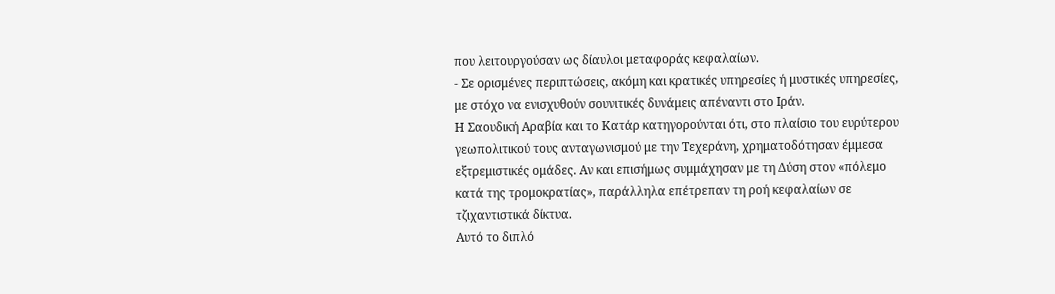που λειτουργούσαν ως δίαυλοι μεταφοράς κεφαλαίων.
- Σε ορισμένες περιπτώσεις, ακόμη και κρατικές υπηρεσίες ή μυστικές υπηρεσίες, με στόχο να ενισχυθούν σουνιτικές δυνάμεις απέναντι στο Ιράν.
Η Σαουδική Αραβία και το Κατάρ κατηγορούνται ότι, στο πλαίσιο του ευρύτερου γεωπολιτικού τους ανταγωνισμού με την Τεχεράνη, χρηματοδότησαν έμμεσα εξτρεμιστικές ομάδες. Αν και επισήμως συμμάχησαν με τη Δύση στον «πόλεμο κατά της τρομοκρατίας», παράλληλα επέτρεπαν τη ροή κεφαλαίων σε τζιχαντιστικά δίκτυα.
Αυτό το διπλό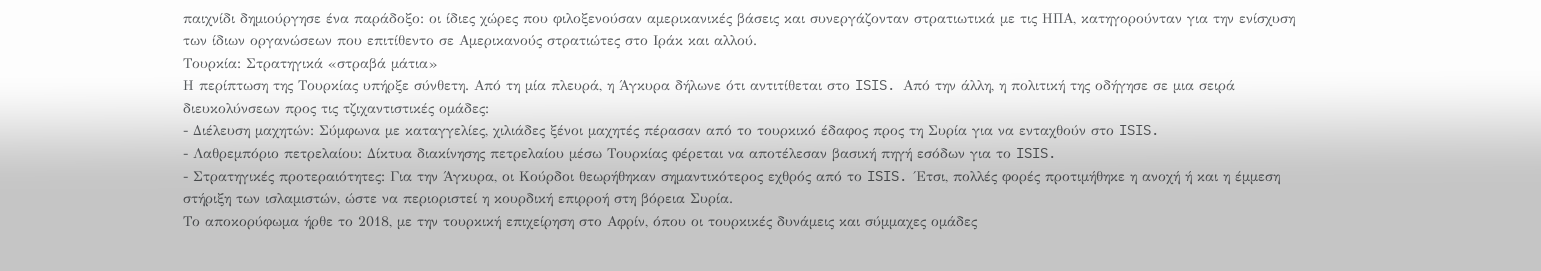παιχνίδι δημιούργησε ένα παράδοξο: οι ίδιες χώρες που φιλοξενούσαν αμερικανικές βάσεις και συνεργάζονταν στρατιωτικά με τις ΗΠΑ, κατηγορούνταν για την ενίσχυση των ίδιων οργανώσεων που επιτίθεντο σε Αμερικανούς στρατιώτες στο Ιράκ και αλλού.
Τουρκία: Στρατηγικά «στραβά μάτια»
Η περίπτωση της Τουρκίας υπήρξε σύνθετη. Από τη μία πλευρά, η Άγκυρα δήλωνε ότι αντιτίθεται στο ISIS. Από την άλλη, η πολιτική της οδήγησε σε μια σειρά διευκολύνσεων προς τις τζιχαντιστικές ομάδες:
- Διέλευση μαχητών: Σύμφωνα με καταγγελίες, χιλιάδες ξένοι μαχητές πέρασαν από το τουρκικό έδαφος προς τη Συρία για να ενταχθούν στο ISIS.
- Λαθρεμπόριο πετρελαίου: Δίκτυα διακίνησης πετρελαίου μέσω Τουρκίας φέρεται να αποτέλεσαν βασική πηγή εσόδων για το ISIS.
- Στρατηγικές προτεραιότητες: Για την Άγκυρα, οι Κούρδοι θεωρήθηκαν σημαντικότερος εχθρός από το ISIS. Έτσι, πολλές φορές προτιμήθηκε η ανοχή ή και η έμμεση στήριξη των ισλαμιστών, ώστε να περιοριστεί η κουρδική επιρροή στη βόρεια Συρία.
Το αποκορύφωμα ήρθε το 2018, με την τουρκική επιχείρηση στο Αφρίν, όπου οι τουρκικές δυνάμεις και σύμμαχες ομάδες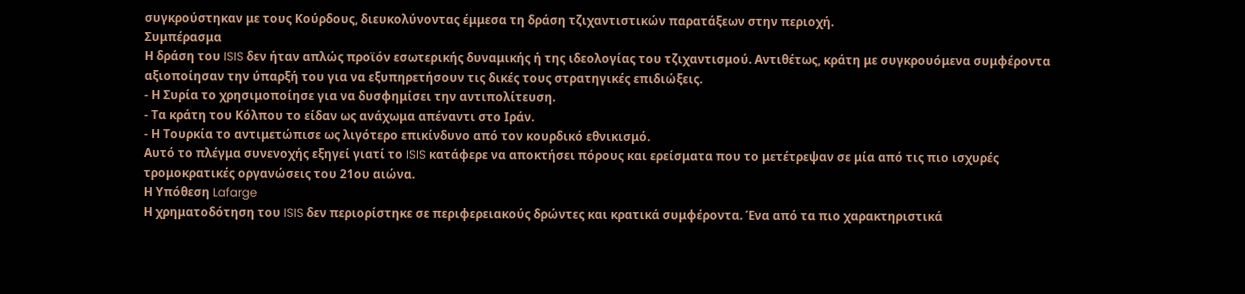συγκρούστηκαν με τους Κούρδους, διευκολύνοντας έμμεσα τη δράση τζιχαντιστικών παρατάξεων στην περιοχή.
Συμπέρασμα
Η δράση του ISIS δεν ήταν απλώς προϊόν εσωτερικής δυναμικής ή της ιδεολογίας του τζιχαντισμού. Αντιθέτως, κράτη με συγκρουόμενα συμφέροντα αξιοποίησαν την ύπαρξή του για να εξυπηρετήσουν τις δικές τους στρατηγικές επιδιώξεις.
- Η Συρία το χρησιμοποίησε για να δυσφημίσει την αντιπολίτευση.
- Τα κράτη του Κόλπου το είδαν ως ανάχωμα απέναντι στο Ιράν.
- Η Τουρκία το αντιμετώπισε ως λιγότερο επικίνδυνο από τον κουρδικό εθνικισμό.
Αυτό το πλέγμα συνενοχής εξηγεί γιατί το ISIS κατάφερε να αποκτήσει πόρους και ερείσματα που το μετέτρεψαν σε μία από τις πιο ισχυρές τρομοκρατικές οργανώσεις του 21ου αιώνα.
Η Υπόθεση Lafarge
Η χρηματοδότηση του ISIS δεν περιορίστηκε σε περιφερειακούς δρώντες και κρατικά συμφέροντα. Ένα από τα πιο χαρακτηριστικά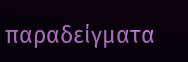παραδείγματα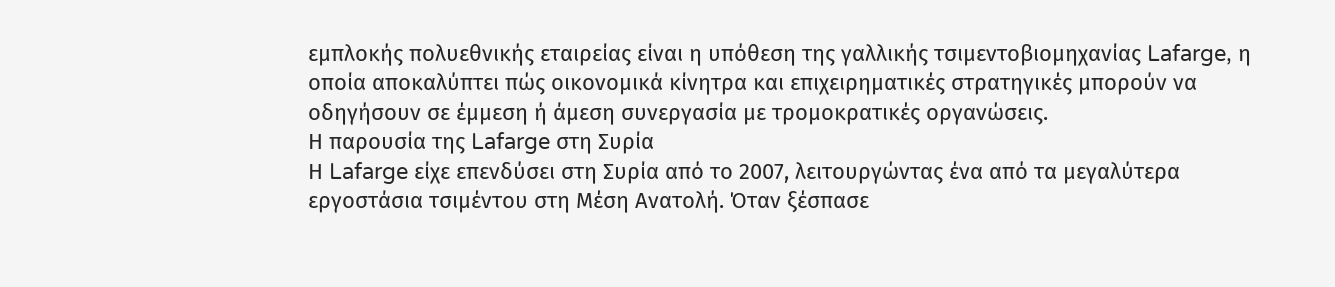εμπλοκής πολυεθνικής εταιρείας είναι η υπόθεση της γαλλικής τσιμεντοβιομηχανίας Lafarge, η οποία αποκαλύπτει πώς οικονομικά κίνητρα και επιχειρηματικές στρατηγικές μπορούν να οδηγήσουν σε έμμεση ή άμεση συνεργασία με τρομοκρατικές οργανώσεις.
Η παρουσία της Lafarge στη Συρία
Η Lafarge είχε επενδύσει στη Συρία από το 2007, λειτουργώντας ένα από τα μεγαλύτερα εργοστάσια τσιμέντου στη Μέση Ανατολή. Όταν ξέσπασε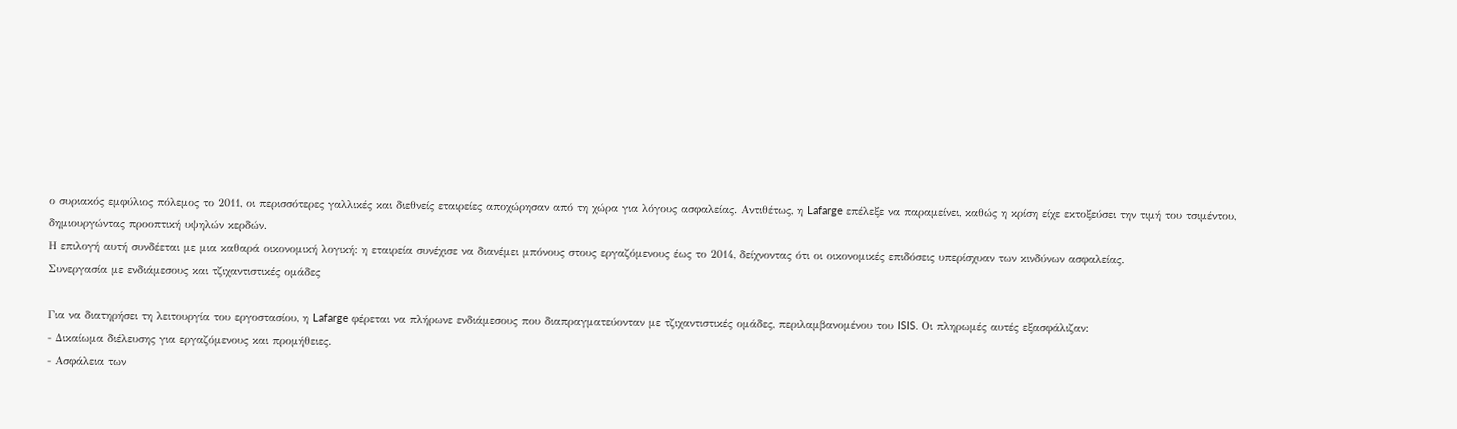ο συριακός εμφύλιος πόλεμος το 2011, οι περισσότερες γαλλικές και διεθνείς εταιρείες αποχώρησαν από τη χώρα για λόγους ασφαλείας. Αντιθέτως, η Lafarge επέλεξε να παραμείνει, καθώς η κρίση είχε εκτοξεύσει την τιμή του τσιμέντου, δημιουργώντας προοπτική υψηλών κερδών.
Η επιλογή αυτή συνδέεται με μια καθαρά οικονομική λογική: η εταιρεία συνέχισε να διανέμει μπόνους στους εργαζόμενους έως το 2014, δείχνοντας ότι οι οικονομικές επιδόσεις υπερίσχυαν των κινδύνων ασφαλείας.
Συνεργασία με ενδιάμεσους και τζιχαντιστικές ομάδες

Για να διατηρήσει τη λειτουργία του εργοστασίου, η Lafarge φέρεται να πλήρωνε ενδιάμεσους που διαπραγματεύονταν με τζιχαντιστικές ομάδες, περιλαμβανομένου του ISIS. Οι πληρωμές αυτές εξασφάλιζαν:
- Δικαίωμα διέλευσης για εργαζόμενους και προμήθειες.
- Ασφάλεια των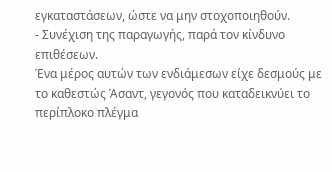εγκαταστάσεων, ώστε να μην στοχοποιηθούν.
- Συνέχιση της παραγωγής, παρά τον κίνδυνο επιθέσεων.
Ένα μέρος αυτών των ενδιάμεσων είχε δεσμούς με το καθεστώς Άσαντ, γεγονός που καταδεικνύει το περίπλοκο πλέγμα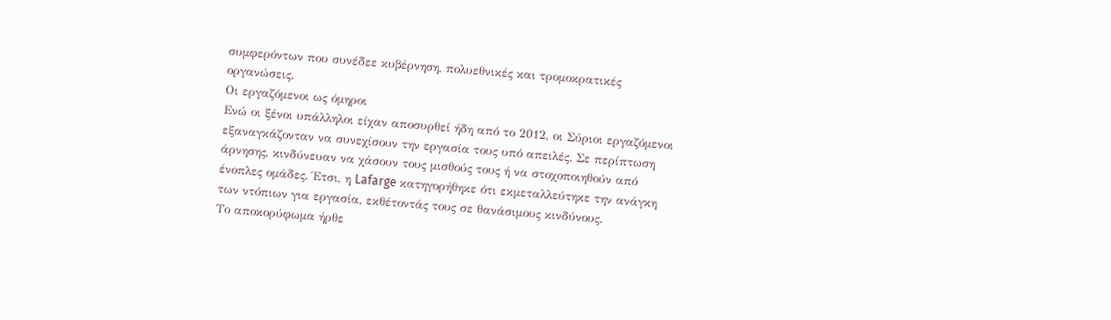συμφερόντων που συνέδεε κυβέρνηση, πολυεθνικές και τρομοκρατικές οργανώσεις.
Οι εργαζόμενοι ως όμηροι
Ενώ οι ξένοι υπάλληλοι είχαν αποσυρθεί ήδη από το 2012, οι Σύριοι εργαζόμενοι εξαναγκάζονταν να συνεχίσουν την εργασία τους υπό απειλές. Σε περίπτωση άρνησης, κινδύνευαν να χάσουν τους μισθούς τους ή να στοχοποιηθούν από ένοπλες ομάδες. Έτσι, η Lafarge κατηγορήθηκε ότι εκμεταλλεύτηκε την ανάγκη των ντόπιων για εργασία, εκθέτοντάς τους σε θανάσιμους κινδύνους.
Το αποκορύφωμα ήρθε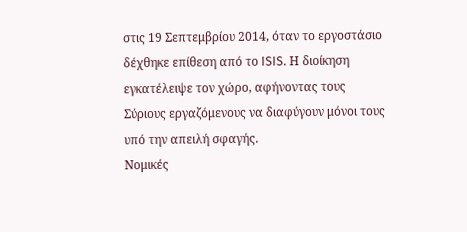στις 19 Σεπτεμβρίου 2014, όταν το εργοστάσιο δέχθηκε επίθεση από το ISIS. Η διοίκηση εγκατέλειψε τον χώρο, αφήνοντας τους Σύριους εργαζόμενους να διαφύγουν μόνοι τους υπό την απειλή σφαγής.
Νομικές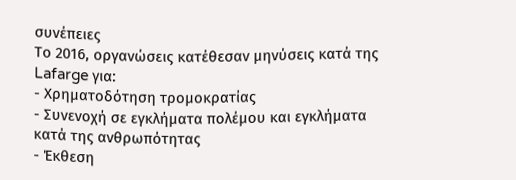συνέπειες
Το 2016, οργανώσεις κατέθεσαν μηνύσεις κατά της Lafarge για:
- Χρηματοδότηση τρομοκρατίας
- Συνενοχή σε εγκλήματα πολέμου και εγκλήματα κατά της ανθρωπότητας
- Έκθεση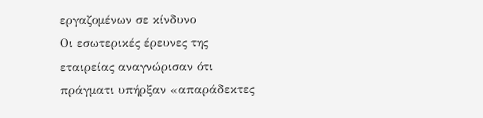εργαζομένων σε κίνδυνο
Οι εσωτερικές έρευνες της εταιρείας αναγνώρισαν ότι πράγματι υπήρξαν «απαράδεκτες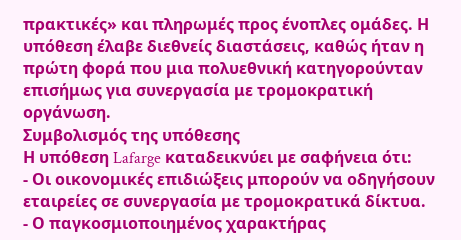πρακτικές» και πληρωμές προς ένοπλες ομάδες. Η υπόθεση έλαβε διεθνείς διαστάσεις, καθώς ήταν η πρώτη φορά που μια πολυεθνική κατηγορούνταν επισήμως για συνεργασία με τρομοκρατική οργάνωση.
Συμβολισμός της υπόθεσης
Η υπόθεση Lafarge καταδεικνύει με σαφήνεια ότι:
- Οι οικονομικές επιδιώξεις μπορούν να οδηγήσουν εταιρείες σε συνεργασία με τρομοκρατικά δίκτυα.
- Ο παγκοσμιοποιημένος χαρακτήρας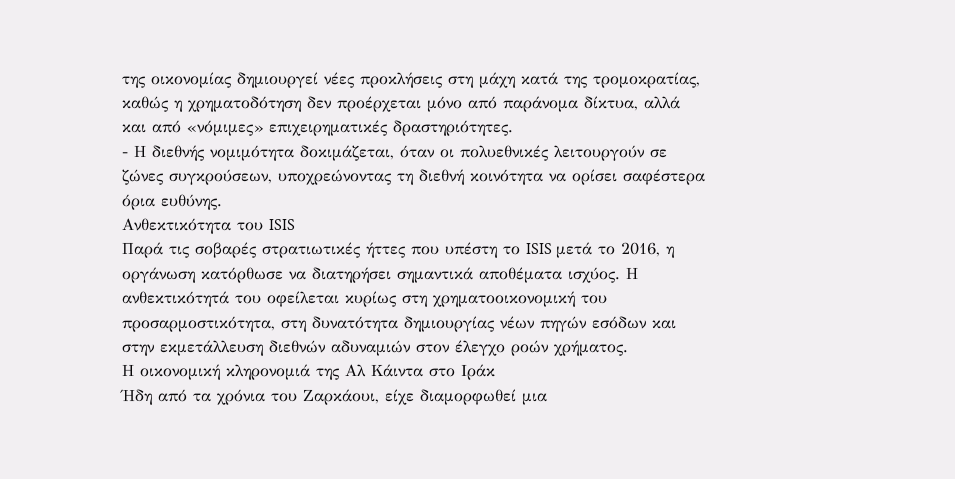της οικονομίας δημιουργεί νέες προκλήσεις στη μάχη κατά της τρομοκρατίας, καθώς η χρηματοδότηση δεν προέρχεται μόνο από παράνομα δίκτυα, αλλά και από «νόμιμες» επιχειρηματικές δραστηριότητες.
- Η διεθνής νομιμότητα δοκιμάζεται, όταν οι πολυεθνικές λειτουργούν σε ζώνες συγκρούσεων, υποχρεώνοντας τη διεθνή κοινότητα να ορίσει σαφέστερα όρια ευθύνης.
Ανθεκτικότητα του ISIS
Παρά τις σοβαρές στρατιωτικές ήττες που υπέστη το ISIS μετά το 2016, η οργάνωση κατόρθωσε να διατηρήσει σημαντικά αποθέματα ισχύος. Η ανθεκτικότητά του οφείλεται κυρίως στη χρηματοοικονομική του προσαρμοστικότητα, στη δυνατότητα δημιουργίας νέων πηγών εσόδων και στην εκμετάλλευση διεθνών αδυναμιών στον έλεγχο ροών χρήματος.
Η οικονομική κληρονομιά της Αλ Κάιντα στο Ιράκ
Ήδη από τα χρόνια του Ζαρκάουι, είχε διαμορφωθεί μια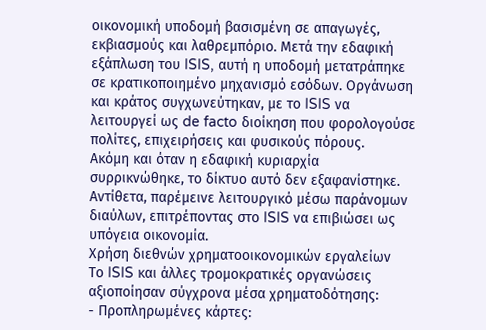οικονομική υποδομή βασισμένη σε απαγωγές, εκβιασμούς και λαθρεμπόριο. Μετά την εδαφική εξάπλωση του ISIS, αυτή η υποδομή μετατράπηκε σε κρατικοποιημένο μηχανισμό εσόδων. Οργάνωση και κράτος συγχωνεύτηκαν, με το ISIS να λειτουργεί ως de facto διοίκηση που φορολογούσε πολίτες, επιχειρήσεις και φυσικούς πόρους.
Ακόμη και όταν η εδαφική κυριαρχία συρρικνώθηκε, το δίκτυο αυτό δεν εξαφανίστηκε. Αντίθετα, παρέμεινε λειτουργικό μέσω παράνομων διαύλων, επιτρέποντας στο ISIS να επιβιώσει ως υπόγεια οικονομία.
Χρήση διεθνών χρηματοοικονομικών εργαλείων
Το ISIS και άλλες τρομοκρατικές οργανώσεις αξιοποίησαν σύγχρονα μέσα χρηματοδότησης:
- Προπληρωμένες κάρτες: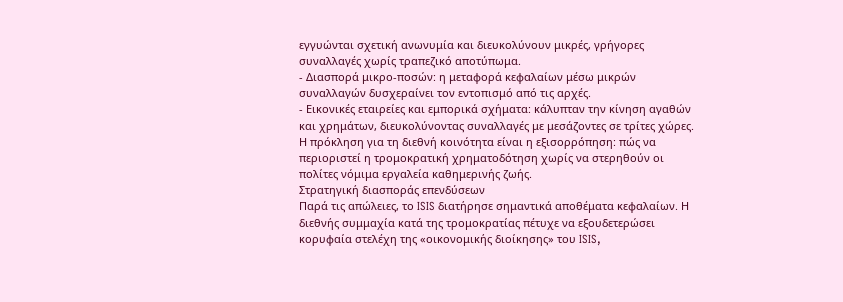εγγυώνται σχετική ανωνυμία και διευκολύνουν μικρές, γρήγορες συναλλαγές χωρίς τραπεζικό αποτύπωμα.
- Διασπορά μικρο-ποσών: η μεταφορά κεφαλαίων μέσω μικρών συναλλαγών δυσχεραίνει τον εντοπισμό από τις αρχές.
- Εικονικές εταιρείες και εμπορικά σχήματα: κάλυπταν την κίνηση αγαθών και χρημάτων, διευκολύνοντας συναλλαγές με μεσάζοντες σε τρίτες χώρες.
Η πρόκληση για τη διεθνή κοινότητα είναι η εξισορρόπηση: πώς να περιοριστεί η τρομοκρατική χρηματοδότηση χωρίς να στερηθούν οι πολίτες νόμιμα εργαλεία καθημερινής ζωής.
Στρατηγική διασποράς επενδύσεων
Παρά τις απώλειες, το ISIS διατήρησε σημαντικά αποθέματα κεφαλαίων. Η διεθνής συμμαχία κατά της τρομοκρατίας πέτυχε να εξουδετερώσει κορυφαία στελέχη της «οικονομικής διοίκησης» του ISIS,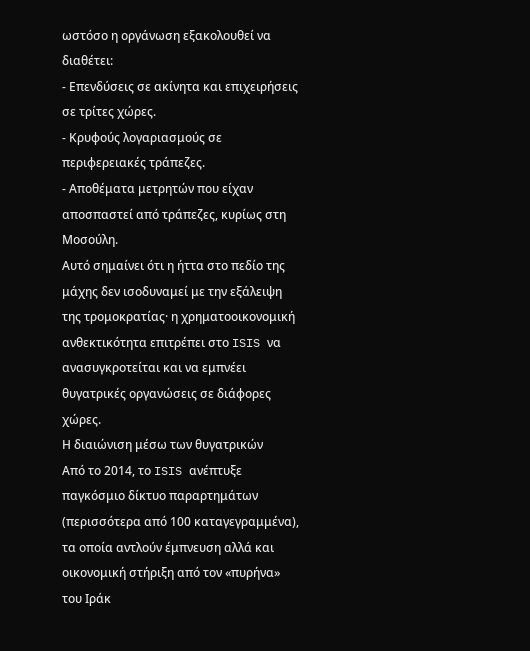ωστόσο η οργάνωση εξακολουθεί να διαθέτει:
- Επενδύσεις σε ακίνητα και επιχειρήσεις σε τρίτες χώρες.
- Κρυφούς λογαριασμούς σε περιφερειακές τράπεζες.
- Αποθέματα μετρητών που είχαν αποσπαστεί από τράπεζες, κυρίως στη Μοσούλη.
Αυτό σημαίνει ότι η ήττα στο πεδίο της μάχης δεν ισοδυναμεί με την εξάλειψη της τρομοκρατίας· η χρηματοοικονομική ανθεκτικότητα επιτρέπει στο ISIS να ανασυγκροτείται και να εμπνέει θυγατρικές οργανώσεις σε διάφορες χώρες.
Η διαιώνιση μέσω των θυγατρικών
Από το 2014, το ISIS ανέπτυξε παγκόσμιο δίκτυο παραρτημάτων (περισσότερα από 100 καταγεγραμμένα), τα οποία αντλούν έμπνευση αλλά και οικονομική στήριξη από τον «πυρήνα» του Ιράκ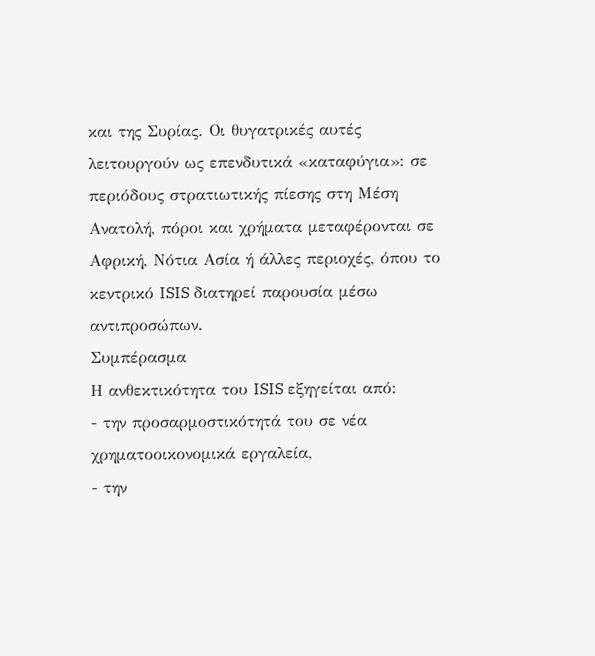και της Συρίας. Οι θυγατρικές αυτές λειτουργούν ως επενδυτικά «καταφύγια»: σε περιόδους στρατιωτικής πίεσης στη Μέση Ανατολή, πόροι και χρήματα μεταφέρονται σε Αφρική, Νότια Ασία ή άλλες περιοχές, όπου το κεντρικό ISIS διατηρεί παρουσία μέσω αντιπροσώπων.
Συμπέρασμα
Η ανθεκτικότητα του ISIS εξηγείται από:
- την προσαρμοστικότητά του σε νέα χρηματοοικονομικά εργαλεία,
- την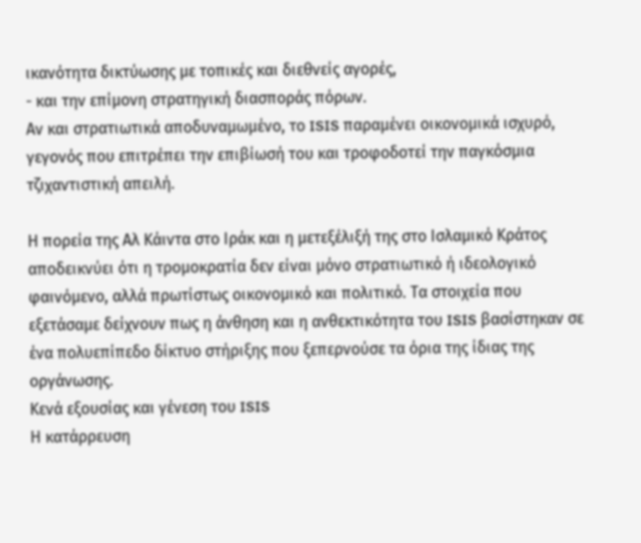ικανότητα δικτύωσης με τοπικές και διεθνείς αγορές,
- και την επίμονη στρατηγική διασποράς πόρων.
Αν και στρατιωτικά αποδυναμωμένο, το ISIS παραμένει οικονομικά ισχυρό, γεγονός που επιτρέπει την επιβίωσή του και τροφοδοτεί την παγκόσμια τζιχαντιστική απειλή.

Η πορεία της Αλ Κάιντα στο Ιράκ και η μετεξέλιξή της στο Ισλαμικό Κράτος αποδεικνύει ότι η τρομοκρατία δεν είναι μόνο στρατιωτικό ή ιδεολογικό φαινόμενο, αλλά πρωτίστως οικονομικό και πολιτικό. Τα στοιχεία που εξετάσαμε δείχνουν πως η άνθηση και η ανθεκτικότητα του ISIS βασίστηκαν σε ένα πολυεπίπεδο δίκτυο στήριξης που ξεπερνούσε τα όρια της ίδιας της οργάνωσης.
Κενά εξουσίας και γένεση του ISIS
Η κατάρρευση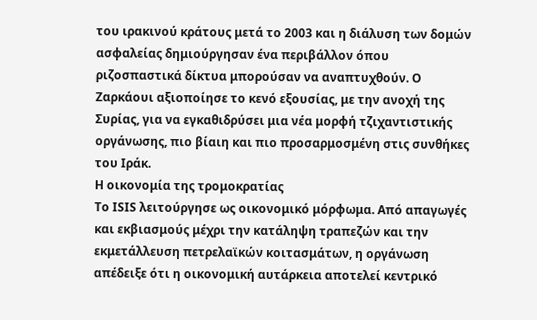του ιρακινού κράτους μετά το 2003 και η διάλυση των δομών ασφαλείας δημιούργησαν ένα περιβάλλον όπου ριζοσπαστικά δίκτυα μπορούσαν να αναπτυχθούν. Ο Ζαρκάουι αξιοποίησε το κενό εξουσίας, με την ανοχή της Συρίας, για να εγκαθιδρύσει μια νέα μορφή τζιχαντιστικής οργάνωσης, πιο βίαιη και πιο προσαρμοσμένη στις συνθήκες του Ιράκ.
Η οικονομία της τρομοκρατίας
Το ISIS λειτούργησε ως οικονομικό μόρφωμα. Από απαγωγές και εκβιασμούς μέχρι την κατάληψη τραπεζών και την εκμετάλλευση πετρελαϊκών κοιτασμάτων, η οργάνωση απέδειξε ότι η οικονομική αυτάρκεια αποτελεί κεντρικό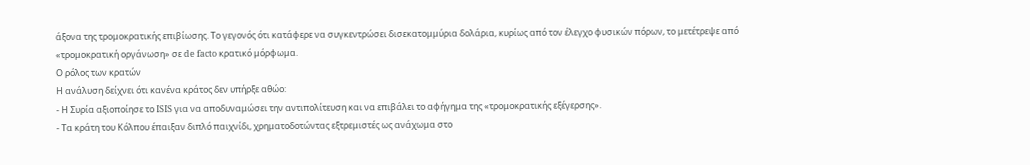άξονα της τρομοκρατικής επιβίωσης. Το γεγονός ότι κατάφερε να συγκεντρώσει δισεκατομμύρια δολάρια, κυρίως από τον έλεγχο φυσικών πόρων, το μετέτρεψε από «τρομοκρατική οργάνωση» σε de facto κρατικό μόρφωμα.
Ο ρόλος των κρατών
Η ανάλυση δείχνει ότι κανένα κράτος δεν υπήρξε αθώο:
- Η Συρία αξιοποίησε το ISIS για να αποδυναμώσει την αντιπολίτευση και να επιβάλει το αφήγημα της «τρομοκρατικής εξέγερσης».
- Τα κράτη του Κόλπου έπαιξαν διπλό παιχνίδι, χρηματοδοτώντας εξτρεμιστές ως ανάχωμα στο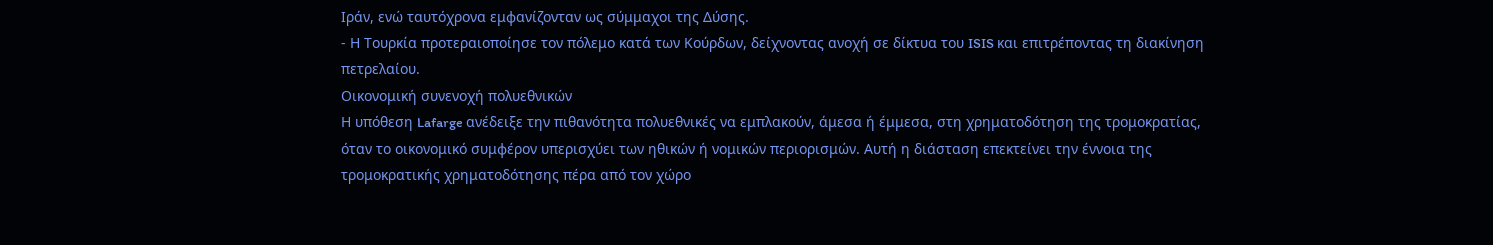Ιράν, ενώ ταυτόχρονα εμφανίζονταν ως σύμμαχοι της Δύσης.
- Η Τουρκία προτεραιοποίησε τον πόλεμο κατά των Κούρδων, δείχνοντας ανοχή σε δίκτυα του ISIS και επιτρέποντας τη διακίνηση πετρελαίου.
Οικονομική συνενοχή πολυεθνικών
Η υπόθεση Lafarge ανέδειξε την πιθανότητα πολυεθνικές να εμπλακούν, άμεσα ή έμμεσα, στη χρηματοδότηση της τρομοκρατίας, όταν το οικονομικό συμφέρον υπερισχύει των ηθικών ή νομικών περιορισμών. Αυτή η διάσταση επεκτείνει την έννοια της τρομοκρατικής χρηματοδότησης πέρα από τον χώρο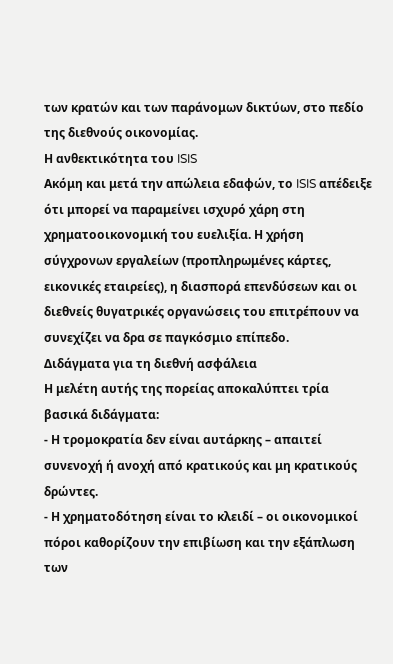των κρατών και των παράνομων δικτύων, στο πεδίο της διεθνούς οικονομίας.
Η ανθεκτικότητα του ISIS
Ακόμη και μετά την απώλεια εδαφών, το ISIS απέδειξε ότι μπορεί να παραμείνει ισχυρό χάρη στη χρηματοοικονομική του ευελιξία. Η χρήση σύγχρονων εργαλείων (προπληρωμένες κάρτες, εικονικές εταιρείες), η διασπορά επενδύσεων και οι διεθνείς θυγατρικές οργανώσεις του επιτρέπουν να συνεχίζει να δρα σε παγκόσμιο επίπεδο.
Διδάγματα για τη διεθνή ασφάλεια
Η μελέτη αυτής της πορείας αποκαλύπτει τρία βασικά διδάγματα:
- Η τρομοκρατία δεν είναι αυτάρκης – απαιτεί συνενοχή ή ανοχή από κρατικούς και μη κρατικούς δρώντες.
- Η χρηματοδότηση είναι το κλειδί – οι οικονομικοί πόροι καθορίζουν την επιβίωση και την εξάπλωση των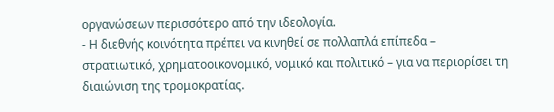οργανώσεων περισσότερο από την ιδεολογία.
- Η διεθνής κοινότητα πρέπει να κινηθεί σε πολλαπλά επίπεδα – στρατιωτικό, χρηματοοικονομικό, νομικό και πολιτικό – για να περιορίσει τη διαιώνιση της τρομοκρατίας.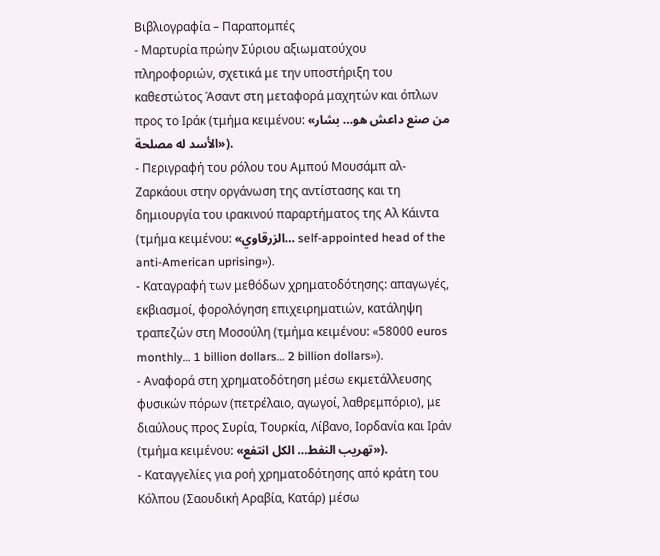Βιβλιογραφία – Παραπομπές
- Μαρτυρία πρώην Σύριου αξιωματούχου πληροφοριών, σχετικά με την υποστήριξη του καθεστώτος Άσαντ στη μεταφορά μαχητών και όπλων προς το Ιράκ (τμήμα κειμένου: «من صنع داعش هو… بشار الأسد له مصلحة»).
- Περιγραφή του ρόλου του Αμπού Μουσάμπ αλ-Ζαρκάουι στην οργάνωση της αντίστασης και τη δημιουργία του ιρακινού παραρτήματος της Αλ Κάιντα (τμήμα κειμένου: «الزرقاوي… self-appointed head of the anti-American uprising»).
- Καταγραφή των μεθόδων χρηματοδότησης: απαγωγές, εκβιασμοί, φορολόγηση επιχειρηματιών, κατάληψη τραπεζών στη Μοσούλη (τμήμα κειμένου: «58000 euros monthly… 1 billion dollars… 2 billion dollars»).
- Αναφορά στη χρηματοδότηση μέσω εκμετάλλευσης φυσικών πόρων (πετρέλαιο, αγωγοί, λαθρεμπόριο), με διαύλους προς Συρία, Τουρκία, Λίβανο, Ιορδανία και Ιράν (τμήμα κειμένου: «تهريب النفط… الكل انتفع»).
- Καταγγελίες για ροή χρηματοδότησης από κράτη του Κόλπου (Σαουδική Αραβία, Κατάρ) μέσω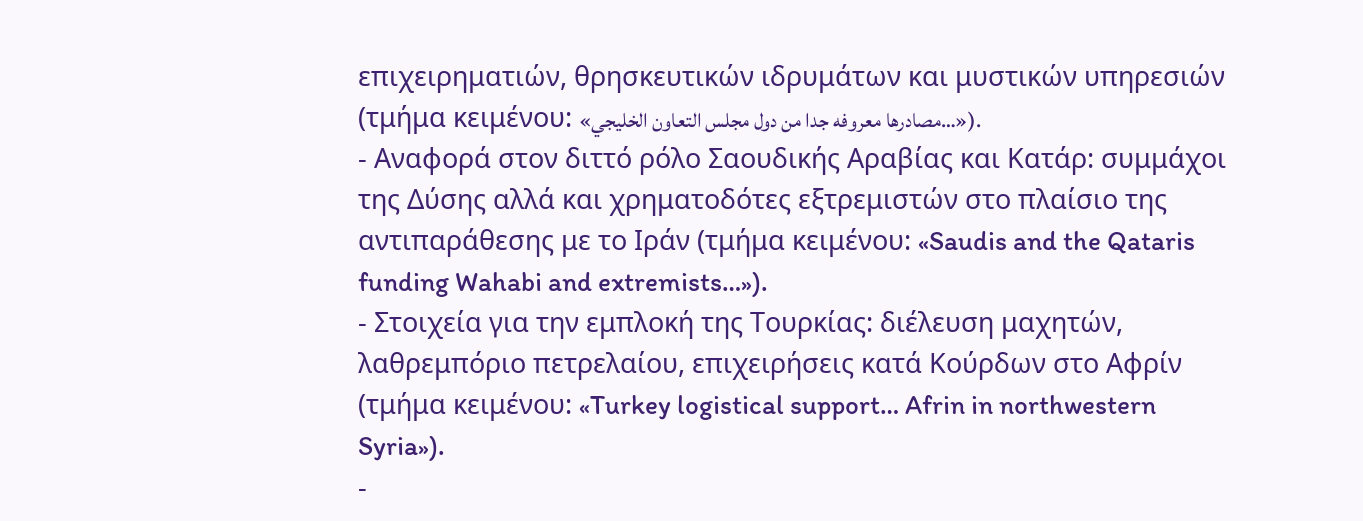επιχειρηματιών, θρησκευτικών ιδρυμάτων και μυστικών υπηρεσιών (τμήμα κειμένου: «مصادرها معروفه جدا من دول مجلس التعاون الخليجي…»).
- Αναφορά στον διττό ρόλο Σαουδικής Αραβίας και Κατάρ: συμμάχοι της Δύσης αλλά και χρηματοδότες εξτρεμιστών στο πλαίσιο της αντιπαράθεσης με το Ιράν (τμήμα κειμένου: «Saudis and the Qataris funding Wahabi and extremists…»).
- Στοιχεία για την εμπλοκή της Τουρκίας: διέλευση μαχητών, λαθρεμπόριο πετρελαίου, επιχειρήσεις κατά Κούρδων στο Αφρίν (τμήμα κειμένου: «Turkey logistical support… Afrin in northwestern Syria»).
-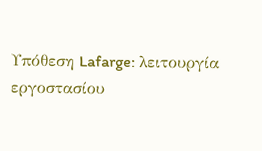Υπόθεση Lafarge: λειτουργία εργοστασίου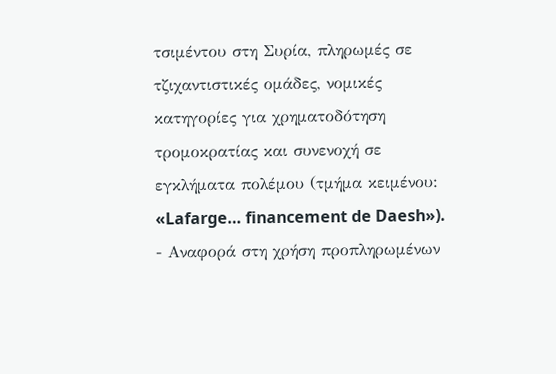τσιμέντου στη Συρία, πληρωμές σε τζιχαντιστικές ομάδες, νομικές κατηγορίες για χρηματοδότηση τρομοκρατίας και συνενοχή σε εγκλήματα πολέμου (τμήμα κειμένου: «Lafarge… financement de Daesh»).
- Αναφορά στη χρήση προπληρωμένων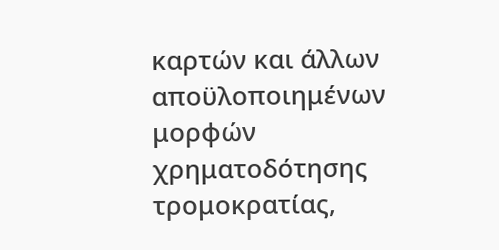καρτών και άλλων αποϋλοποιημένων μορφών χρηματοδότησης τρομοκρατίας,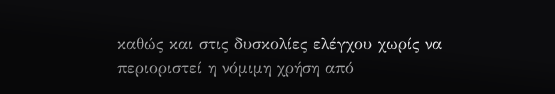καθώς και στις δυσκολίες ελέγχου χωρίς να περιοριστεί η νόμιμη χρήση από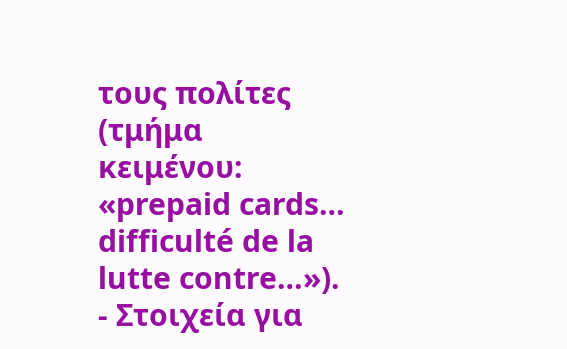τους πολίτες (τμήμα κειμένου: «prepaid cards… difficulté de la lutte contre…»).
- Στοιχεία για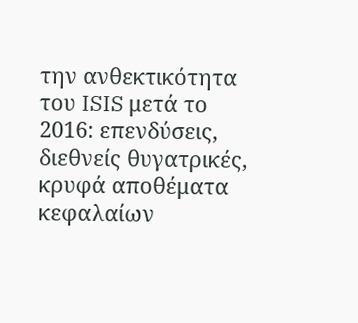την ανθεκτικότητα του ISIS μετά το 2016: επενδύσεις, διεθνείς θυγατρικές, κρυφά αποθέματα κεφαλαίων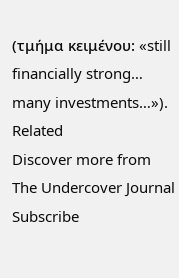(τμήμα κειμένου: «still financially strong… many investments…»).
Related
Discover more from The Undercover Journal
Subscribe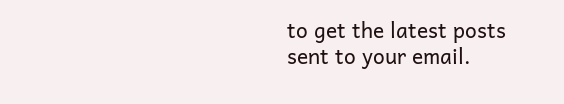to get the latest posts sent to your email.